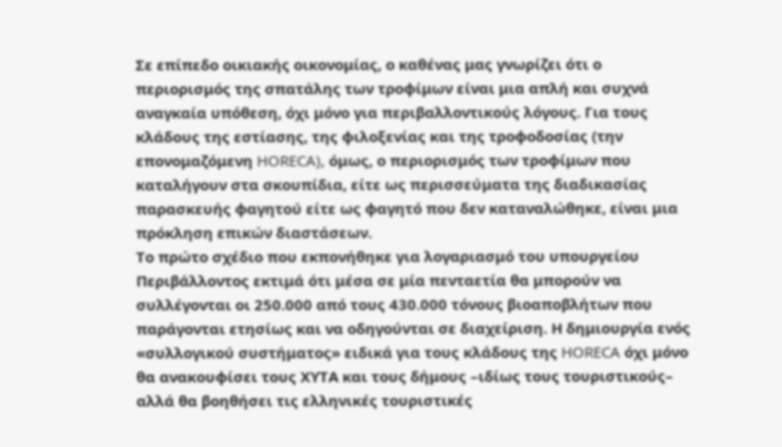Σε επίπεδο οικιακής οικονομίας, ο καθένας μας γνωρίζει ότι ο περιορισμός της σπατάλης των τροφίμων είναι μια απλή και συχνά αναγκαία υπόθεση, όχι μόνο για περιβαλλοντικούς λόγους. Για τους κλάδους της εστίασης, της φιλοξενίας και της τροφοδοσίας (την επονομαζόμενη HORECA), όμως, ο περιορισμός των τροφίμων που καταλήγουν στα σκουπίδια, είτε ως περισσεύματα της διαδικασίας παρασκευής φαγητού είτε ως φαγητό που δεν καταναλώθηκε, είναι μια πρόκληση επικών διαστάσεων.
Το πρώτο σχέδιο που εκπονήθηκε για λογαριασμό του υπουργείου Περιβάλλοντος εκτιμά ότι μέσα σε μία πενταετία θα μπορούν να συλλέγονται οι 250.000 από τους 430.000 τόνους βιοαποβλήτων που παράγονται ετησίως και να οδηγούνται σε διαχείριση. Η δημιουργία ενός «συλλογικού συστήματος» ειδικά για τους κλάδους της HORECA όχι μόνο θα ανακουφίσει τους ΧΥΤΑ και τους δήμους –ιδίως τους τουριστικούς– αλλά θα βοηθήσει τις ελληνικές τουριστικές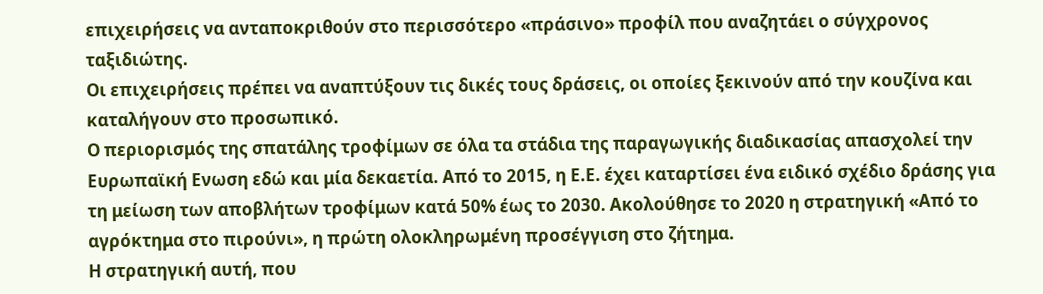επιχειρήσεις να ανταποκριθούν στο περισσότερο «πράσινο» προφίλ που αναζητάει ο σύγχρονος ταξιδιώτης.
Οι επιχειρήσεις πρέπει να αναπτύξουν τις δικές τους δράσεις, οι οποίες ξεκινούν από την κουζίνα και καταλήγουν στο προσωπικό.
Ο περιορισμός της σπατάλης τροφίμων σε όλα τα στάδια της παραγωγικής διαδικασίας απασχολεί την Ευρωπαϊκή Eνωση εδώ και μία δεκαετία. Από το 2015, η Ε.Ε. έχει καταρτίσει ένα ειδικό σχέδιο δράσης για τη μείωση των αποβλήτων τροφίμων κατά 50% έως το 2030. Ακολούθησε το 2020 η στρατηγική «Από το αγρόκτημα στο πιρούνι», η πρώτη ολοκληρωμένη προσέγγιση στο ζήτημα.
Η στρατηγική αυτή, που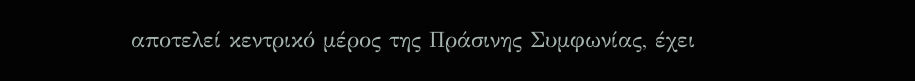αποτελεί κεντρικό μέρος της Πράσινης Συμφωνίας, έχει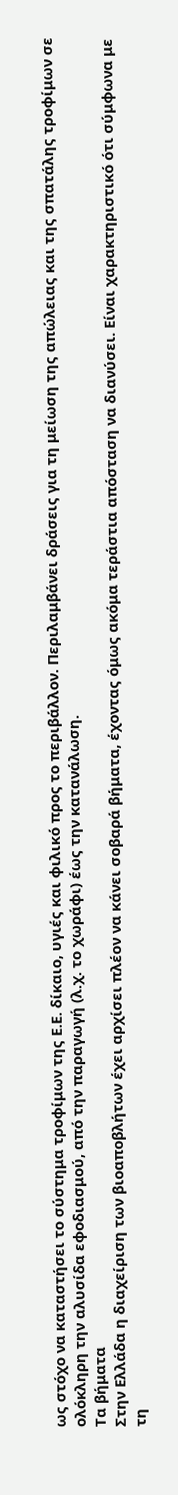ως στόχο να καταστήσει το σύστημα τροφίμων της Ε.Ε. δίκαιο, υγιές και φιλικό προς το περιβάλλον. Περιλαμβάνει δράσεις για τη μείωση της απώλειας και της σπατάλης τροφίμων σε ολόκληρη την αλυσίδα εφοδιασμού, από την παραγωγή (λ.χ. το χωράφι) έως την κατανάλωση.
Τα βήματα
Στην Ελλάδα η διαχείριση των βιοαποβλήτων έχει αρχίσει πλέον να κάνει σοβαρά βήματα, έχοντας όμως ακόμα τεράστια απόσταση να διανύσει. Είναι χαρακτηριστικό ότι σύμφωνα με τη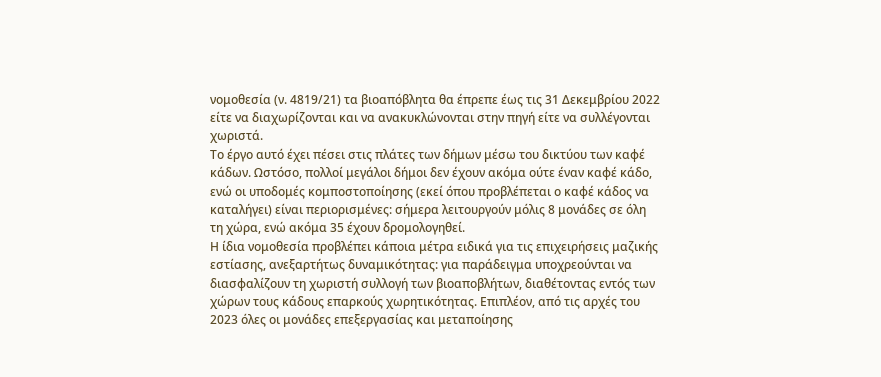νομοθεσία (ν. 4819/21) τα βιοαπόβλητα θα έπρεπε έως τις 31 Δεκεμβρίου 2022 είτε να διαχωρίζονται και να ανακυκλώνονται στην πηγή είτε να συλλέγονται χωριστά.
Το έργο αυτό έχει πέσει στις πλάτες των δήμων μέσω του δικτύου των καφέ κάδων. Ωστόσο, πολλοί μεγάλοι δήμοι δεν έχουν ακόμα ούτε έναν καφέ κάδο, ενώ οι υποδομές κομποστοποίησης (εκεί όπου προβλέπεται ο καφέ κάδος να καταλήγει) είναι περιορισμένες: σήμερα λειτουργούν μόλις 8 μονάδες σε όλη τη χώρα, ενώ ακόμα 35 έχουν δρομολογηθεί.
Η ίδια νομοθεσία προβλέπει κάποια μέτρα ειδικά για τις επιχειρήσεις μαζικής εστίασης, ανεξαρτήτως δυναμικότητας: για παράδειγμα υποχρεούνται να διασφαλίζουν τη χωριστή συλλογή των βιοαποβλήτων, διαθέτοντας εντός των χώρων τους κάδους επαρκούς χωρητικότητας. Επιπλέον, από τις αρχές του 2023 όλες οι μονάδες επεξεργασίας και μεταποίησης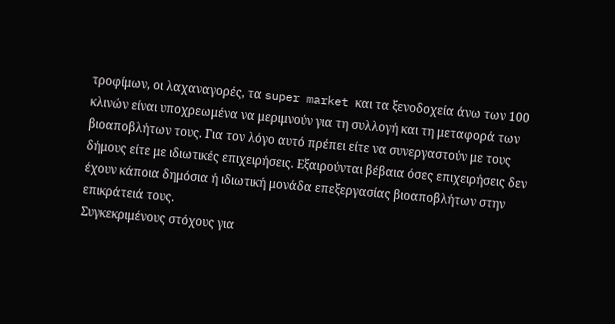τροφίμων, οι λαχαναγορές, τα super market και τα ξενοδοχεία άνω των 100 κλινών είναι υποχρεωμένα να μεριμνούν για τη συλλογή και τη μεταφορά των βιοαποβλήτων τους. Για τον λόγο αυτό πρέπει είτε να συνεργαστούν με τους δήμους είτε με ιδιωτικές επιχειρήσεις. Εξαιρούνται βέβαια όσες επιχειρήσεις δεν έχουν κάποια δημόσια ή ιδιωτική μονάδα επεξεργασίας βιοαποβλήτων στην επικράτειά τους.
Συγκεκριμένους στόχους για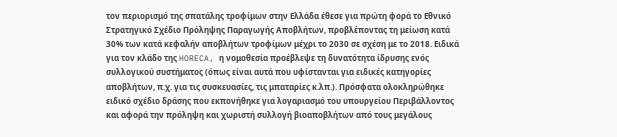τον περιορισμό της σπατάλης τροφίμων στην Ελλάδα έθεσε για πρώτη φορά το Εθνικό Στρατηγικό Σχέδιο Πρόληψης Παραγωγής Αποβλήτων, προβλέποντας τη μείωση κατά 30% των κατά κεφαλήν αποβλήτων τροφίμων μέχρι το 2030 σε σχέση με το 2018. Ειδικά για τον κλάδο της HORECA, η νομοθεσία προέβλεψε τη δυνατότητα ίδρυσης ενός συλλογικού συστήματος (όπως είναι αυτά που υφίστανται για ειδικές κατηγορίες αποβλήτων, π.χ. για τις συσκευασίες, τις μπαταρίες κ.λπ.). Πρόσφατα ολοκληρώθηκε ειδικό σχέδιο δράσης που εκπονήθηκε για λογαριασμό του υπουργείου Περιβάλλοντος και αφορά την πρόληψη και χωριστή συλλογή βιοαποβλήτων από τους μεγάλους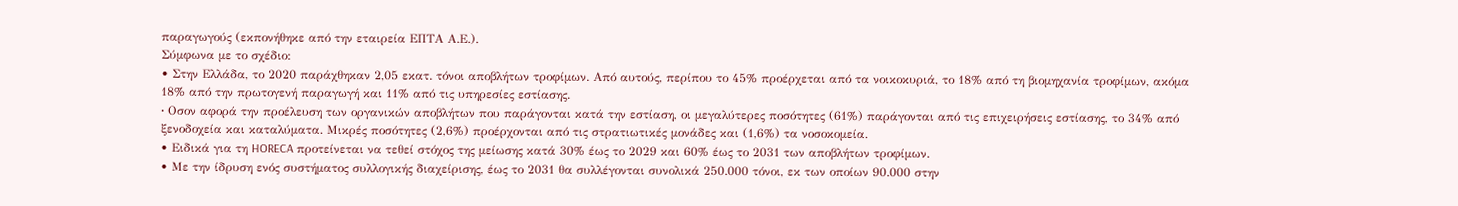παραγωγούς (εκπονήθηκε από την εταιρεία ΕΠΤΑ Α.Ε.).
Σύμφωνα με το σχέδιο:
• Στην Ελλάδα, το 2020 παράχθηκαν 2,05 εκατ. τόνοι αποβλήτων τροφίμων. Από αυτούς, περίπου το 45% προέρχεται από τα νοικοκυριά, το 18% από τη βιομηχανία τροφίμων, ακόμα 18% από την πρωτογενή παραγωγή και 11% από τις υπηρεσίες εστίασης.
• Oσον αφορά την προέλευση των οργανικών αποβλήτων που παράγονται κατά την εστίαση, οι μεγαλύτερες ποσότητες (61%) παράγονται από τις επιχειρήσεις εστίασης, το 34% από ξενοδοχεία και καταλύματα. Μικρές ποσότητες (2,6%) προέρχονται από τις στρατιωτικές μονάδες και (1,6%) τα νοσοκομεία.
• Ειδικά για τη HORECA προτείνεται να τεθεί στόχος της μείωσης κατά 30% έως το 2029 και 60% έως το 2031 των αποβλήτων τροφίμων.
• Με την ίδρυση ενός συστήματος συλλογικής διαχείρισης, έως το 2031 θα συλλέγονται συνολικά 250.000 τόνοι, εκ των οποίων 90.000 στην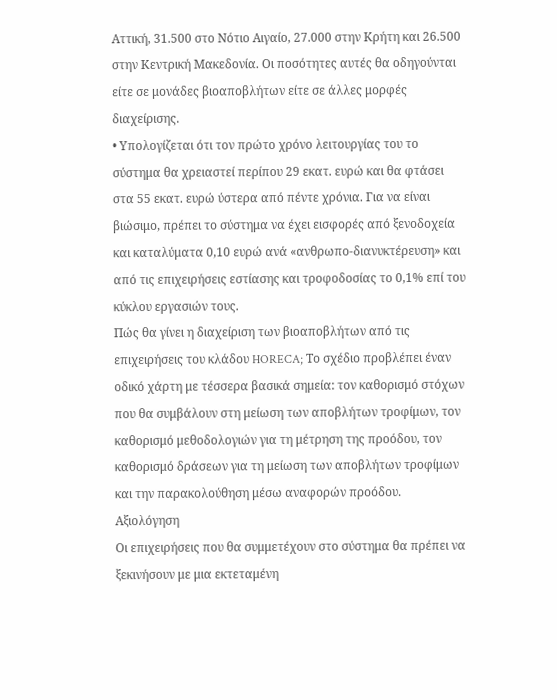Αττική, 31.500 στο Νότιο Αιγαίο, 27.000 στην Κρήτη και 26.500 στην Κεντρική Μακεδονία. Οι ποσότητες αυτές θα οδηγούνται είτε σε μονάδες βιοαποβλήτων είτε σε άλλες μορφές διαχείρισης.
• Υπολογίζεται ότι τον πρώτο χρόνο λειτουργίας του το σύστημα θα χρειαστεί περίπου 29 εκατ. ευρώ και θα φτάσει στα 55 εκατ. ευρώ ύστερα από πέντε χρόνια. Για να είναι βιώσιμο, πρέπει το σύστημα να έχει εισφορές από ξενοδοχεία και καταλύματα 0,10 ευρώ ανά «ανθρωπο-διανυκτέρευση» και από τις επιχειρήσεις εστίασης και τροφοδοσίας το 0,1% επί του κύκλου εργασιών τους.
Πώς θα γίνει η διαχείριση των βιοαποβλήτων από τις επιχειρήσεις του κλάδου HORECA; Το σχέδιο προβλέπει έναν οδικό χάρτη με τέσσερα βασικά σημεία: τον καθορισμό στόχων που θα συμβάλουν στη μείωση των αποβλήτων τροφίμων, τον καθορισμό μεθοδολογιών για τη μέτρηση της προόδου, τον καθορισμό δράσεων για τη μείωση των αποβλήτων τροφίμων και την παρακολούθηση μέσω αναφορών προόδου.
Αξιολόγηση
Οι επιχειρήσεις που θα συμμετέχουν στο σύστημα θα πρέπει να ξεκινήσουν με μια εκτεταμένη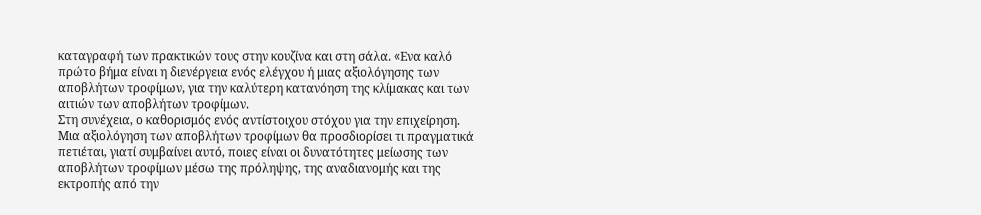καταγραφή των πρακτικών τους στην κουζίνα και στη σάλα. «Eνα καλό πρώτο βήμα είναι η διενέργεια ενός ελέγχου ή μιας αξιολόγησης των αποβλήτων τροφίμων, για την καλύτερη κατανόηση της κλίμακας και των αιτιών των αποβλήτων τροφίμων.
Στη συνέχεια, ο καθορισμός ενός αντίστοιχου στόχου για την επιχείρηση. Μια αξιολόγηση των αποβλήτων τροφίμων θα προσδιορίσει τι πραγματικά πετιέται, γιατί συμβαίνει αυτό, ποιες είναι οι δυνατότητες μείωσης των αποβλήτων τροφίμων μέσω της πρόληψης, της αναδιανομής και της εκτροπής από την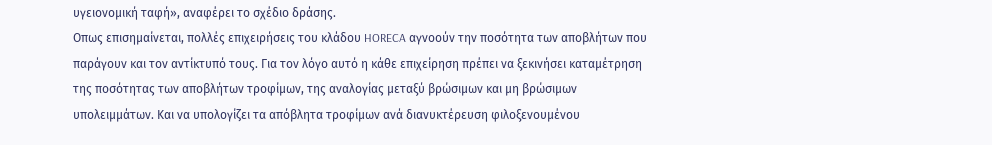υγειονομική ταφή», αναφέρει το σχέδιο δράσης.
Oπως επισημαίνεται, πολλές επιχειρήσεις του κλάδου HORECA αγνοούν την ποσότητα των αποβλήτων που παράγουν και τον αντίκτυπό τους. Για τον λόγο αυτό η κάθε επιχείρηση πρέπει να ξεκινήσει καταμέτρηση της ποσότητας των αποβλήτων τροφίμων, της αναλογίας μεταξύ βρώσιμων και μη βρώσιμων υπολειμμάτων. Και να υπολογίζει τα απόβλητα τροφίμων ανά διανυκτέρευση φιλοξενουμένου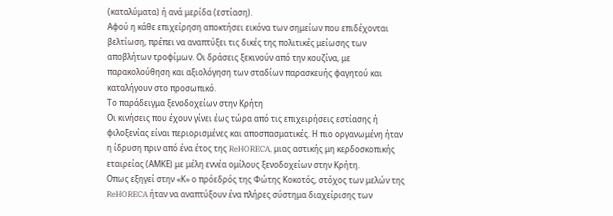(καταλύματα) ή ανά μερίδα (εστίαση).
Αφού η κάθε επιχείρηση αποκτήσει εικόνα των σημείων που επιδέχονται βελτίωση, πρέπει να αναπτύξει τις δικές της πολιτικές μείωσης των αποβλήτων τροφίμων. Οι δράσεις ξεκινούν από την κουζίνα, με παρακολούθηση και αξιολόγηση των σταδίων παρασκευής φαγητού και καταλήγουν στο προσωπικό.
Το παράδειγμα ξενοδοχείων στην Κρήτη
Οι κινήσεις που έχουν γίνει έως τώρα από τις επιχειρήσεις εστίασης ή φιλοξενίας είναι περιορισμένες και αποσπασματικές. Η πιο οργανωμένη ήταν η ίδρυση πριν από ένα έτος της ReHORECA, μιας αστικής μη κερδοσκοπικής εταιρείας (ΑΜΚΕ) με μέλη εννέα ομίλους ξενοδοχείων στην Κρήτη.
Οπως εξηγεί στην «Κ» ο πρόεδρός της Φώτης Κοκοτός, στόχος των μελών της ReHORECA ήταν να αναπτύξουν ένα πλήρες σύστημα διαχείρισης των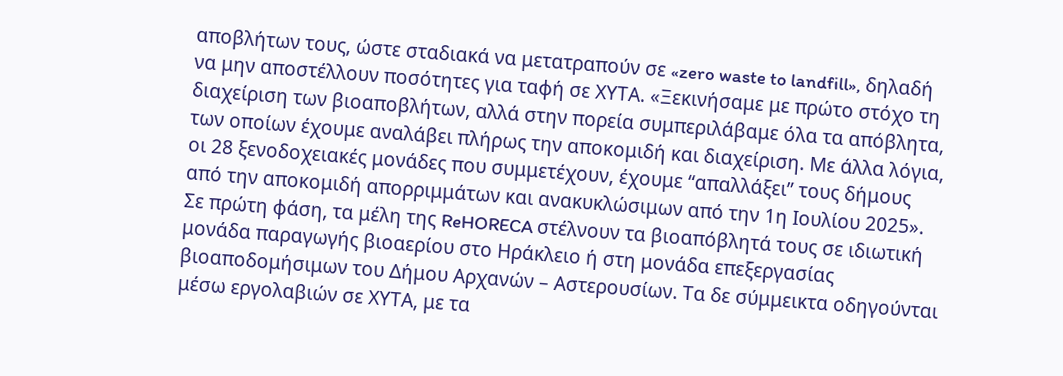αποβλήτων τους, ώστε σταδιακά να μετατραπούν σε «zero waste to landfill», δηλαδή να μην αποστέλλουν ποσότητες για ταφή σε ΧΥΤΑ. «Ξεκινήσαμε με πρώτο στόχο τη διαχείριση των βιοαποβλήτων, αλλά στην πορεία συμπεριλάβαμε όλα τα απόβλητα, των οποίων έχουμε αναλάβει πλήρως την αποκομιδή και διαχείριση. Με άλλα λόγια, οι 28 ξενοδοχειακές μονάδες που συμμετέχουν, έχουμε “απαλλάξει” τους δήμους από την αποκομιδή απορριμμάτων και ανακυκλώσιμων από την 1η Ιουλίου 2025».
Σε πρώτη φάση, τα μέλη της ReHORECA στέλνουν τα βιοαπόβλητά τους σε ιδιωτική μονάδα παραγωγής βιοαερίου στο Ηράκλειο ή στη μονάδα επεξεργασίας βιοαποδομήσιμων του Δήμου Αρχανών – Αστερουσίων. Τα δε σύμμεικτα οδηγούνται μέσω εργολαβιών σε ΧΥΤΑ, με τα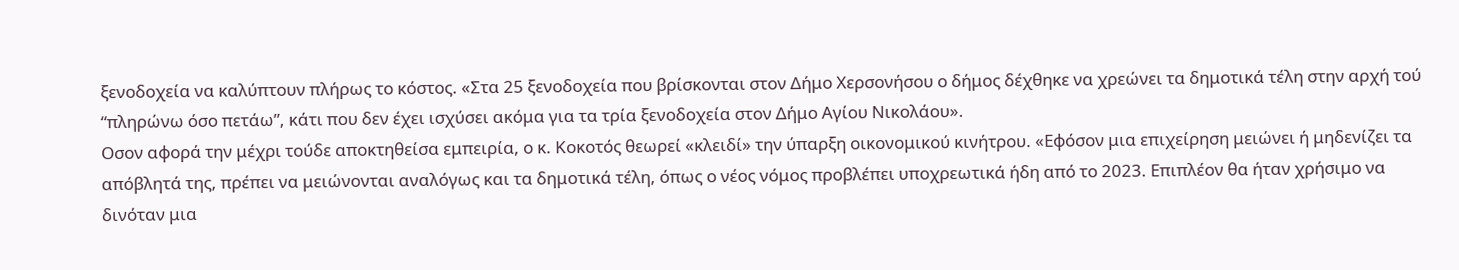ξενοδοχεία να καλύπτουν πλήρως το κόστος. «Στα 25 ξενοδοχεία που βρίσκονται στον Δήμο Χερσονήσου ο δήμος δέχθηκε να χρεώνει τα δημοτικά τέλη στην αρχή τού “πληρώνω όσο πετάω”, κάτι που δεν έχει ισχύσει ακόμα για τα τρία ξενοδοχεία στον Δήμο Αγίου Νικολάου».
Οσον αφορά την μέχρι τούδε αποκτηθείσα εμπειρία, ο κ. Κοκοτός θεωρεί «κλειδί» την ύπαρξη οικονομικού κινήτρου. «Εφόσον μια επιχείρηση μειώνει ή μηδενίζει τα απόβλητά της, πρέπει να μειώνονται αναλόγως και τα δημοτικά τέλη, όπως ο νέος νόμος προβλέπει υποχρεωτικά ήδη από το 2023. Επιπλέον θα ήταν χρήσιμο να δινόταν μια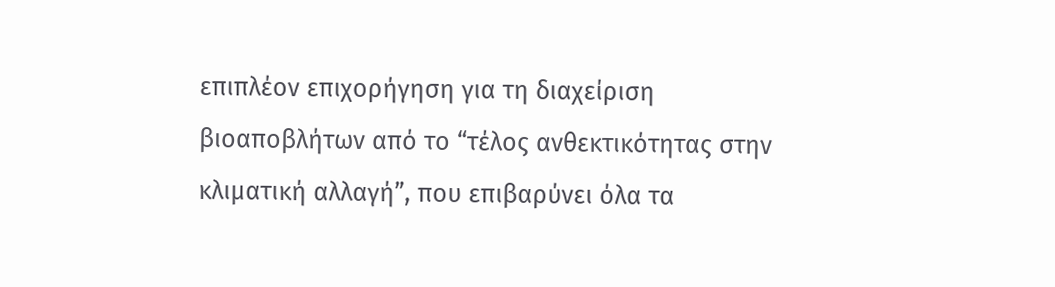επιπλέον επιχορήγηση για τη διαχείριση βιοαποβλήτων από το “τέλος ανθεκτικότητας στην κλιματική αλλαγή”, που επιβαρύνει όλα τα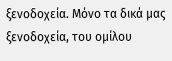ξενοδοχεία. Μόνο τα δικά μας ξενοδοχεία, του ομίλου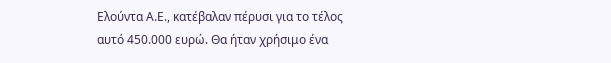Ελούντα Α.Ε., κατέβαλαν πέρυσι για το τέλος αυτό 450.000 ευρώ. Θα ήταν χρήσιμο ένα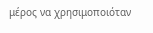μέρος να χρησιμοποιόταν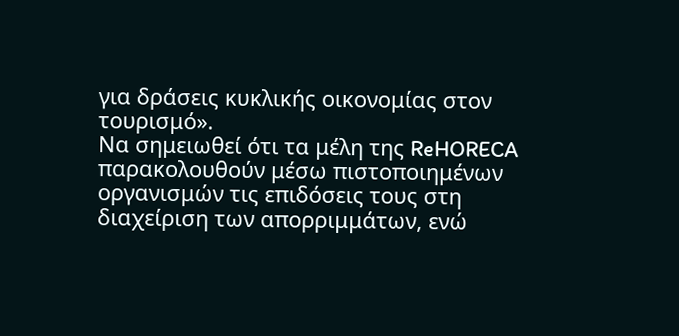για δράσεις κυκλικής οικονομίας στον τουρισμό».
Να σημειωθεί ότι τα μέλη της ReHORECA παρακολουθούν μέσω πιστοποιημένων οργανισμών τις επιδόσεις τους στη διαχείριση των απορριμμάτων, ενώ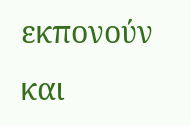εκπονούν και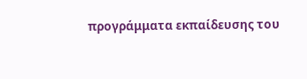προγράμματα εκπαίδευσης του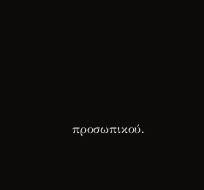προσωπικού.